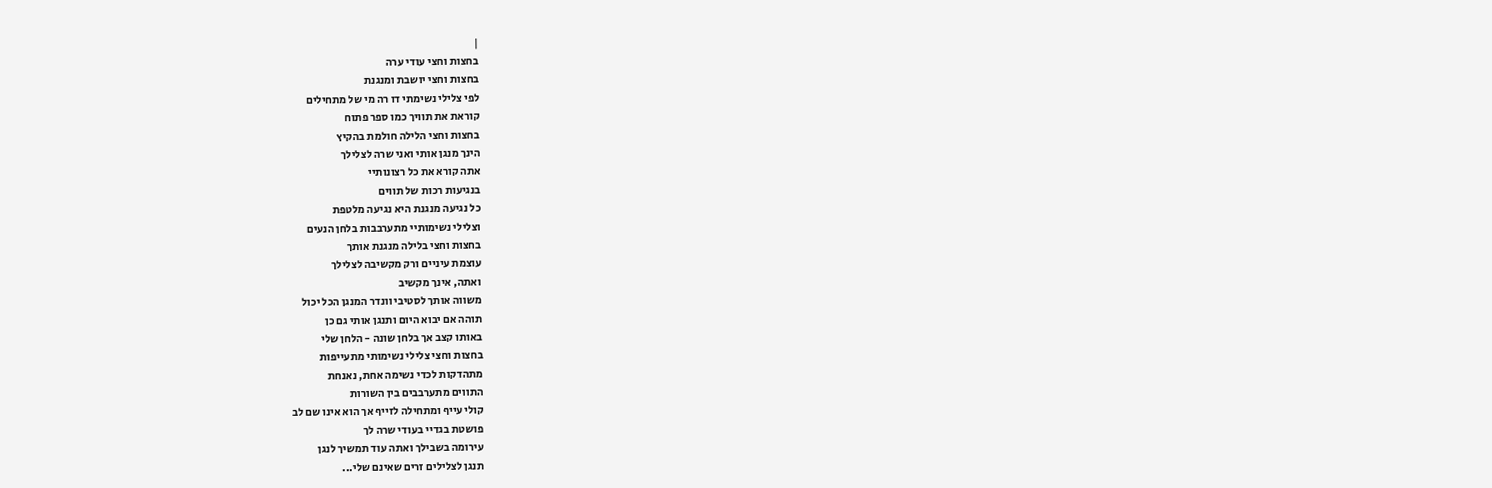|
בחצות וחצי עודי ערה
בחצות וחצי יושבת ומנגנת
לפי צלילי נשימתי דו רה מי של מתחילים
קוראת את תוויך כמו ספר פתוח
בחצות וחצי הלילה חולמת בהקיץ
הינך מנגן אותי ואני שרה לצלילך
אתה קורא את כל רצונותיי
בנגיעות רכות של תווים
כל נגיעה מנגנת היא נגיעה מלטפת
וצלילי נשימותיי מתערבבות בלחן הנעים
בחצות וחצי בלילה מנגנת אותך
עוצמת עיניים ורק מקשיבה לצלילך
ואתה, אינך מקשיב
משווה אותך לסטיבי וונדר המנגן הכל יכול
תוהה אם יבוא היום ותנגן אותי גם כן
באותו קצב אך בלחן שונה - הלחן שלי
בחצות וחצי צלילי נשימותי מתעייפות
מתהדקות לכדי נשימה אחת, נאנחת
התווים מתערבבים בין השורות
קולי עייף ומתחילה לזייף אך הוא אינו שם לב
פושטת בגדיי בעודי שרה לך
עירומה בשבילך ואתה עוד תמשיך לנגן
תנגן לצלילים זרים שאינם שלי...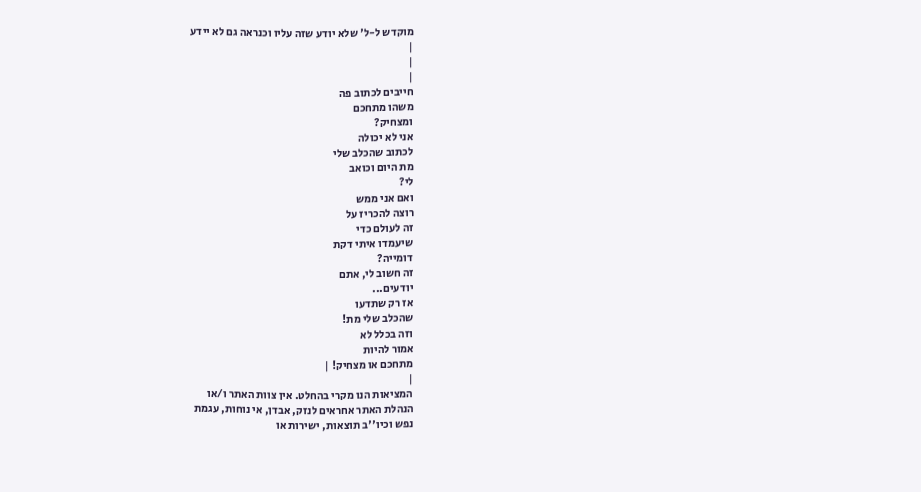מוקדש ל-ל' שלא יודע שזה עליו וכנראה גם לא יידע
|
|
|
חייבים לכתוב פה
משהו מתחכם
ומצחיק?
אני לא יכולה
לכתוב שהכלב שלי
מת היום וכואב
לי?
ואם אני ממש
רוצה להכריז על
זה לעולם כדי
שיעמדו איתי דקת
דומייה?
זה חשוב לי, אתם
יודעים...
אז רק שתדעו
שהכלב שלי מת!
וזה בכלל לא
אמור להיות
מתחכם או מצחיק! |
|
המציאות הנו מקרי בהחלט. אין צוות האתר ו/או
הנהלת האתר אחראים לנזק, אבדן, אי נוחות, עגמת
נפש וכיו''ב תוצאות, ישירות או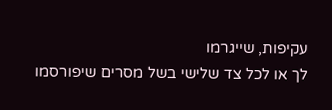עקיפות, שייגרמו
לך או לכל צד שלישי בשל מסרים שיפורסמו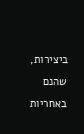ביצירות, שהנם באחריות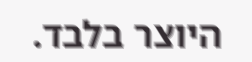היוצר בלבד.